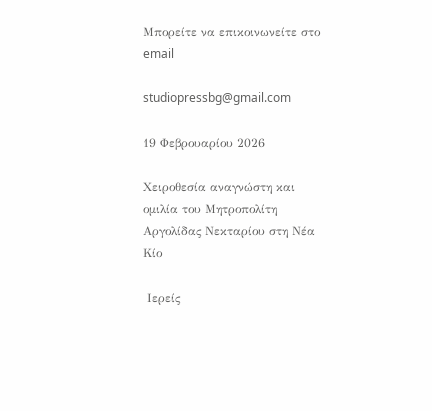Μπορείτε να επικοινωνείτε στο email

studiopressbg@gmail.com

19 Φεβρουαρίου 2026

Χειροθεσία αναγνώστη και ομιλία του Μητροπολίτη Αργολίδας Νεκταρίου στη Νέα Κίο

 Ιερείς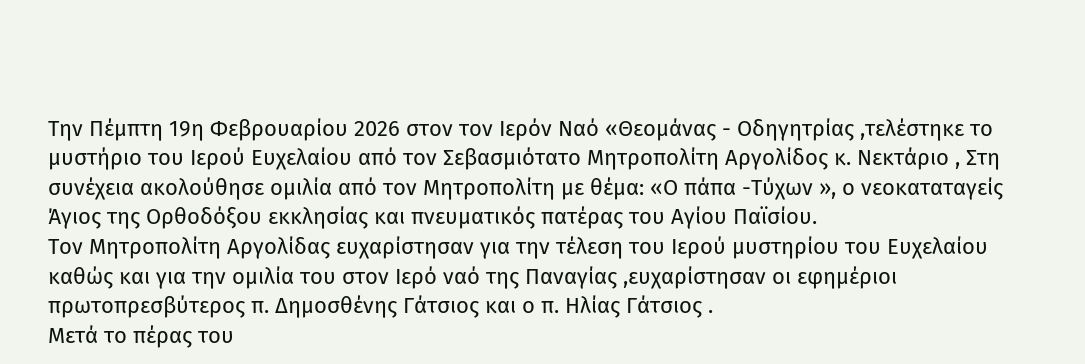Την Πέμπτη 19η Φεβρουαρίου 2026 στον τον Ιερόν Ναό «Θεομάνας - Οδηγητρίας ,τελέστηκε το μυστήριο του Ιερού Ευχελαίου από τον Σεβασμιότατο Μητροπολίτη Αργολίδος κ. Νεκτάριο , Στη συνέχεια ακολούθησε ομιλία από τον Μητροπολίτη με θέμα: «Ο πάπα -Τύχων », ο νεοκαταταγείς Άγιος της Ορθοδόξου εκκλησίας και πνευματικός πατέρας του Αγίου Παϊσίου.
Τον Μητροπολίτη Αργολίδας ευχαρίστησαν για την τέλεση του Ιερού μυστηρίου του Ευχελαίου καθώς και για την ομιλία του στον Ιερό ναό της Παναγίας ,ευχαρίστησαν οι εφημέριοι πρωτοπρεσβύτερος π. Δημοσθένης Γάτσιος και ο π. Ηλίας Γάτσιος .
Μετά το πέρας του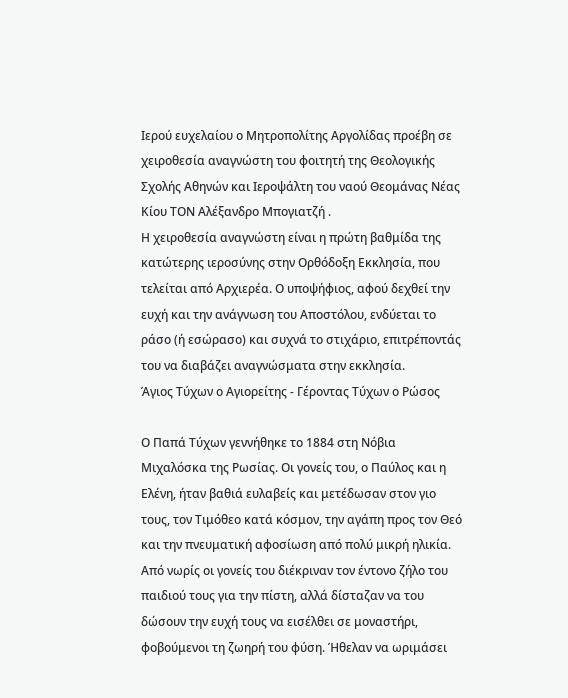Ιερού ευχελαίου ο Μητροπολίτης Αργολίδας προέβη σε χειροθεσία αναγνώστη του φοιτητή της Θεολογικής Σχολής Αθηνών και Ιεροψάλτη του ναού Θεομάνας Νέας Κίου ΤΟΝ Αλέξανδρο Μπογιατζή .
Η χειροθεσία αναγνώστη είναι η πρώτη βαθμίδα της κατώτερης ιεροσύνης στην Ορθόδοξη Εκκλησία, που τελείται από Αρχιερέα. Ο υποψήφιος, αφού δεχθεί την ευχή και την ανάγνωση του Αποστόλου, ενδύεται το ράσο (ή εσώρασο) και συχνά το στιχάριο, επιτρέποντάς του να διαβάζει αναγνώσματα στην εκκλησία.
Άγιος Τύχων ο Αγιορείτης - Γέροντας Τύχων ο Ρώσος

Ο Παπά Τύχων γεννήθηκε το 1884 στη Νόβια Μιχαλόσκα της Ρωσίας. Οι γονείς του, ο Παύλος και η Ελένη, ήταν βαθιά ευλαβείς και μετέδωσαν στον γιο τους, τον Τιμόθεο κατά κόσμον, την αγάπη προς τον Θεό και την πνευματική αφοσίωση από πολύ μικρή ηλικία.
Από νωρίς οι γονείς του διέκριναν τον έντονο ζήλο του παιδιού τους για την πίστη, αλλά δίσταζαν να του δώσουν την ευχή τους να εισέλθει σε μοναστήρι, φοβούμενοι τη ζωηρή του φύση. Ήθελαν να ωριμάσει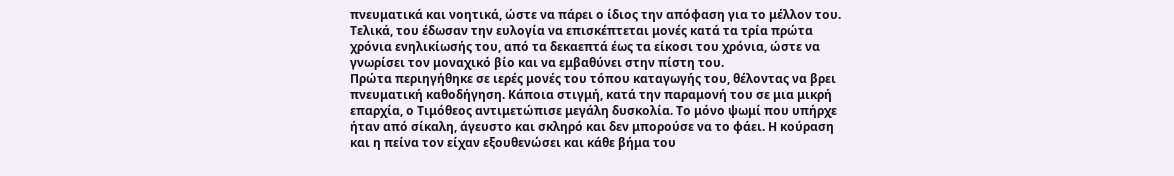πνευματικά και νοητικά, ώστε να πάρει ο ίδιος την απόφαση για το μέλλον του. Τελικά, του έδωσαν την ευλογία να επισκέπτεται μονές κατά τα τρία πρώτα χρόνια ενηλικίωσής του, από τα δεκαεπτά έως τα είκοσι του χρόνια, ώστε να γνωρίσει τον μοναχικό βίο και να εμβαθύνει στην πίστη του.
Πρώτα περιηγήθηκε σε ιερές μονές του τόπου καταγωγής του, θέλοντας να βρει πνευματική καθοδήγηση. Κάποια στιγμή, κατά την παραμονή του σε μια μικρή επαρχία, ο Τιμόθεος αντιμετώπισε μεγάλη δυσκολία. Το μόνο ψωμί που υπήρχε ήταν από σίκαλη, άγευστο και σκληρό και δεν μπορούσε να το φάει. Η κούραση και η πείνα τον είχαν εξουθενώσει και κάθε βήμα του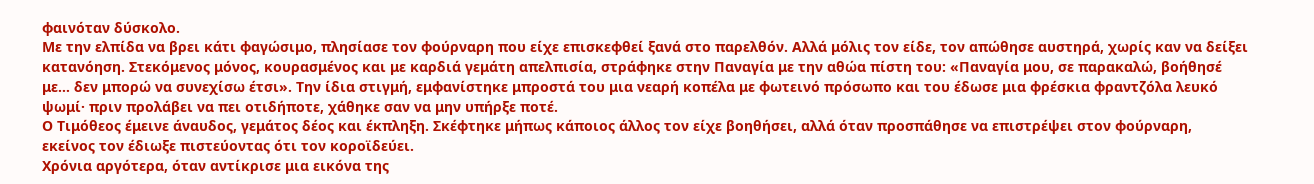φαινόταν δύσκολο.
Με την ελπίδα να βρει κάτι φαγώσιμο, πλησίασε τον φούρναρη που είχε επισκεφθεί ξανά στο παρελθόν. Αλλά μόλις τον είδε, τον απώθησε αυστηρά, χωρίς καν να δείξει κατανόηση. Στεκόμενος μόνος, κουρασμένος και με καρδιά γεμάτη απελπισία, στράφηκε στην Παναγία με την αθώα πίστη του: «Παναγία μου, σε παρακαλώ, βοήθησέ με… δεν μπορώ να συνεχίσω έτσι». Την ίδια στιγμή, εμφανίστηκε μπροστά του μια νεαρή κοπέλα με φωτεινό πρόσωπο και του έδωσε μια φρέσκια φραντζόλα λευκό ψωμί· πριν προλάβει να πει οτιδήποτε, χάθηκε σαν να μην υπήρξε ποτέ.
Ο Τιμόθεος έμεινε άναυδος, γεμάτος δέος και έκπληξη. Σκέφτηκε μήπως κάποιος άλλος τον είχε βοηθήσει, αλλά όταν προσπάθησε να επιστρέψει στον φούρναρη, εκείνος τον έδιωξε πιστεύοντας ότι τον κοροϊδεύει.
Χρόνια αργότερα, όταν αντίκρισε μια εικόνα της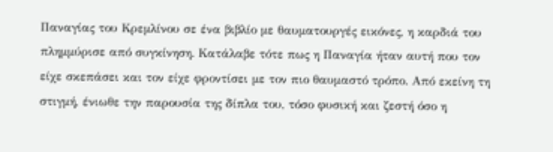Παναγίας του Κρεμλίνου σε ένα βιβλίο με θαυματουργές εικόνες, η καρδιά του πλημμύρισε από συγκίνηση. Κατάλαβε τότε πως η Παναγία ήταν αυτή που τον είχε σκεπάσει και τον είχε φροντίσει με τον πιο θαυμαστό τρόπο. Από εκείνη τη στιγμή, ένιωθε την παρουσία της δίπλα του, τόσο φυσική και ζεστή όσο η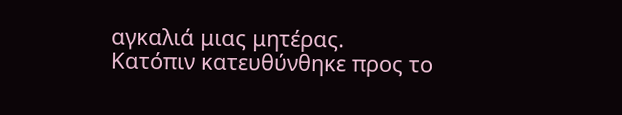αγκαλιά μιας μητέρας.
Κατόπιν κατευθύνθηκε προς το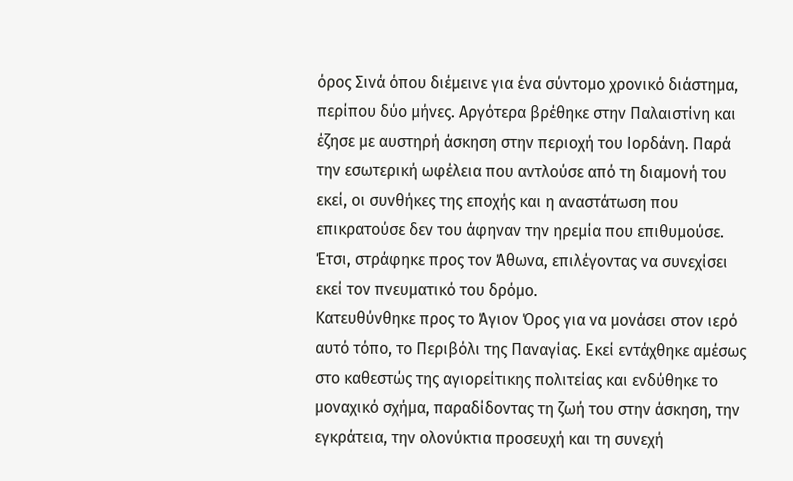όρος Σινά όπου διέμεινε για ένα σύντομο χρονικό διάστημα, περίπου δύο μήνες. Αργότερα βρέθηκε στην Παλαιστίνη και έζησε με αυστηρή άσκηση στην περιοχή του Ιορδάνη. Παρά την εσωτερική ωφέλεια που αντλούσε από τη διαμονή του εκεί, οι συνθήκες της εποχής και η αναστάτωση που επικρατούσε δεν του άφηναν την ηρεμία που επιθυμούσε. Έτσι, στράφηκε προς τον Άθωνα, επιλέγοντας να συνεχίσει εκεί τον πνευματικό του δρόμο.
Κατευθύνθηκε προς το Άγιον Όρος για να μονάσει στον ιερό αυτό τόπο, το Περιβόλι της Παναγίας. Εκεί εντάχθηκε αμέσως στο καθεστώς της αγιορείτικης πολιτείας και ενδύθηκε το μοναχικό σχήμα, παραδίδοντας τη ζωή του στην άσκηση, την εγκράτεια, την ολονύκτια προσευχή και τη συνεχή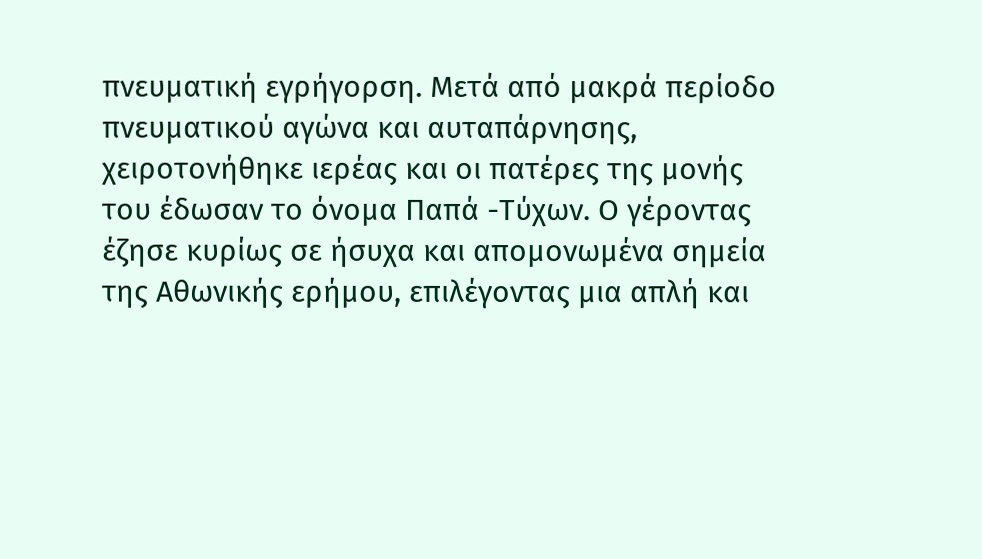πνευματική εγρήγορση. Μετά από μακρά περίοδο πνευματικού αγώνα και αυταπάρνησης, χειροτονήθηκε ιερέας και οι πατέρες της μονής του έδωσαν το όνομα Παπά -Τύχων. Ο γέροντας έζησε κυρίως σε ήσυχα και απομονωμένα σημεία της Αθωνικής ερήμου, επιλέγοντας μια απλή και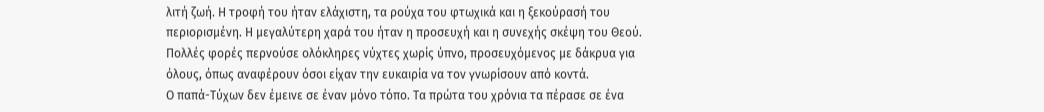λιτή ζωή. Η τροφή του ήταν ελάχιστη, τα ρούχα του φτωχικά και η ξεκούρασή του περιορισμένη. Η μεγαλύτερη χαρά του ήταν η προσευχή και η συνεχής σκέψη του Θεού. Πολλές φορές περνούσε ολόκληρες νύχτες χωρίς ύπνο, προσευχόμενος με δάκρυα για όλους, όπως αναφέρουν όσοι είχαν την ευκαιρία να τον γνωρίσουν από κοντά.
Ο παπά-Τύχων δεν έμεινε σε έναν μόνο τόπο. Τα πρώτα του χρόνια τα πέρασε σε ένα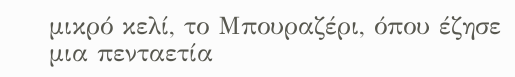μικρό κελί, το Μπουραζέρι, όπου έζησε μια πενταετία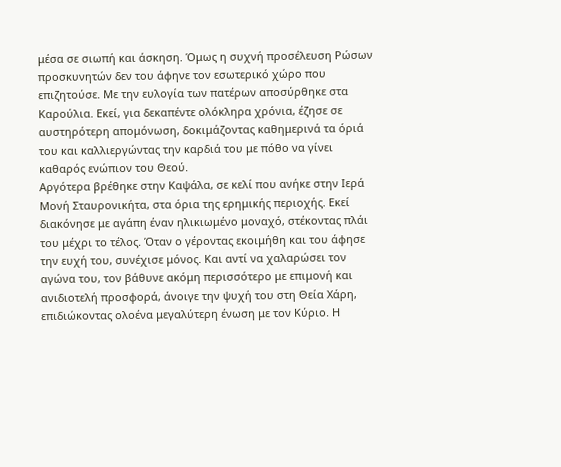μέσα σε σιωπή και άσκηση. Όμως η συχνή προσέλευση Ρώσων προσκυνητών δεν του άφηνε τον εσωτερικό χώρο που επιζητούσε. Με την ευλογία των πατέρων αποσύρθηκε στα Καρούλια. Εκεί, για δεκαπέντε ολόκληρα χρόνια, έζησε σε αυστηρότερη απομόνωση, δοκιμάζοντας καθημερινά τα όριά του και καλλιεργώντας την καρδιά του με πόθο να γίνει καθαρός ενώπιον του Θεού.
Αργότερα βρέθηκε στην Καψάλα, σε κελί που ανήκε στην Ιερά Μονή Σταυρονικήτα, στα όρια της ερημικής περιοχής. Εκεί διακόνησε με αγάπη έναν ηλικιωμένο μοναχό, στέκοντας πλάι του μέχρι το τέλος. Όταν ο γέροντας εκοιμήθη και του άφησε την ευχή του, συνέχισε μόνος. Και αντί να χαλαρώσει τον αγώνα του, τον βάθυνε ακόμη περισσότερο με επιμονή και ανιδιοτελή προσφορά, άνοιγε την ψυχή του στη Θεία Χάρη, επιδιώκοντας ολοένα μεγαλύτερη ένωση με τον Κύριο. Η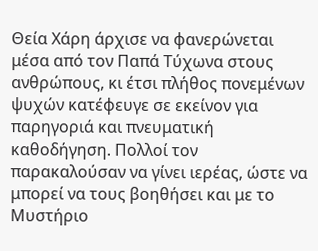Θεία Χάρη άρχισε να φανερώνεται μέσα από τον Παπά Τύχωνα στους ανθρώπους, κι έτσι πλήθος πονεμένων ψυχών κατέφευγε σε εκείνον για παρηγοριά και πνευματική καθοδήγηση. Πολλοί τον παρακαλούσαν να γίνει ιερέας, ώστε να μπορεί να τους βοηθήσει και με το Μυστήριο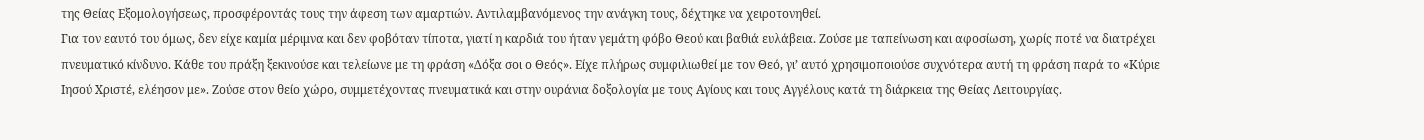της Θείας Εξομολογήσεως, προσφέροντάς τους την άφεση των αμαρτιών. Αντιλαμβανόμενος την ανάγκη τους, δέχτηκε να χειροτονηθεί.
Για τον εαυτό του όμως, δεν είχε καμία μέριμνα και δεν φοβόταν τίποτα, γιατί η καρδιά του ήταν γεμάτη φόβο Θεού και βαθιά ευλάβεια. Ζούσε με ταπείνωση και αφοσίωση, χωρίς ποτέ να διατρέχει πνευματικό κίνδυνο. Κάθε του πράξη ξεκινούσε και τελείωνε με τη φράση «Δόξα σοι ο Θεός». Είχε πλήρως συμφιλιωθεί με τον Θεό, γι’ αυτό χρησιμοποιούσε συχνότερα αυτή τη φράση παρά το «Κύριε Ιησού Χριστέ, ελέησον με». Ζούσε στον θείο χώρο, συμμετέχοντας πνευματικά και στην ουράνια δοξολογία με τους Αγίους και τους Αγγέλους κατά τη διάρκεια της Θείας Λειτουργίας.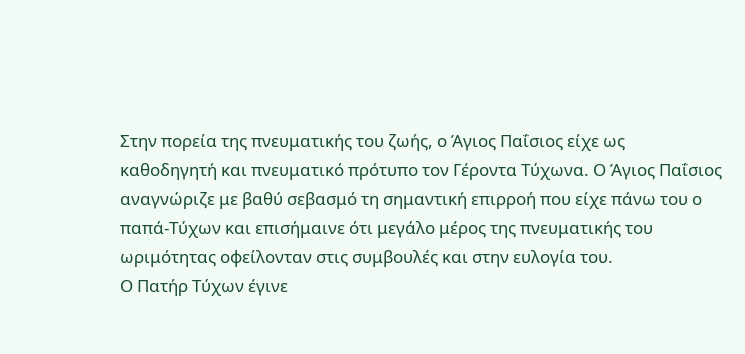Στην πορεία της πνευματικής του ζωής, ο Άγιος Παΐσιος είχε ως καθοδηγητή και πνευματικό πρότυπο τον Γέροντα Τύχωνα. Ο Άγιος Παΐσιος αναγνώριζε με βαθύ σεβασμό τη σημαντική επιρροή που είχε πάνω του ο παπά-Τύχων και επισήμαινε ότι μεγάλο μέρος της πνευματικής του ωριμότητας οφείλονταν στις συμβουλές και στην ευλογία του.
Ο Πατήρ Τύχων έγινε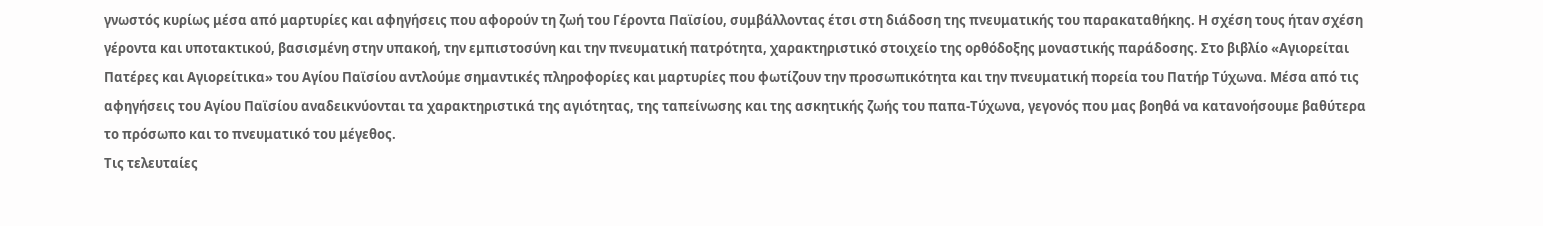γνωστός κυρίως μέσα από μαρτυρίες και αφηγήσεις που αφορούν τη ζωή του Γέροντα Παϊσίου, συμβάλλοντας έτσι στη διάδοση της πνευματικής του παρακαταθήκης. Η σχέση τους ήταν σχέση γέροντα και υποτακτικού, βασισμένη στην υπακοή, την εμπιστοσύνη και την πνευματική πατρότητα, χαρακτηριστικό στοιχείο της ορθόδοξης μοναστικής παράδοσης. Στο βιβλίο «Αγιορείται Πατέρες και Αγιορείτικα» του Αγίου Παϊσίου αντλούμε σημαντικές πληροφορίες και μαρτυρίες που φωτίζουν την προσωπικότητα και την πνευματική πορεία του Πατήρ Τύχωνα. Μέσα από τις αφηγήσεις του Αγίου Παϊσίου αναδεικνύονται τα χαρακτηριστικά της αγιότητας, της ταπείνωσης και της ασκητικής ζωής του παπα-Τύχωνα, γεγονός που μας βοηθά να κατανοήσουμε βαθύτερα το πρόσωπο και το πνευματικό του μέγεθος.
Τις τελευταίες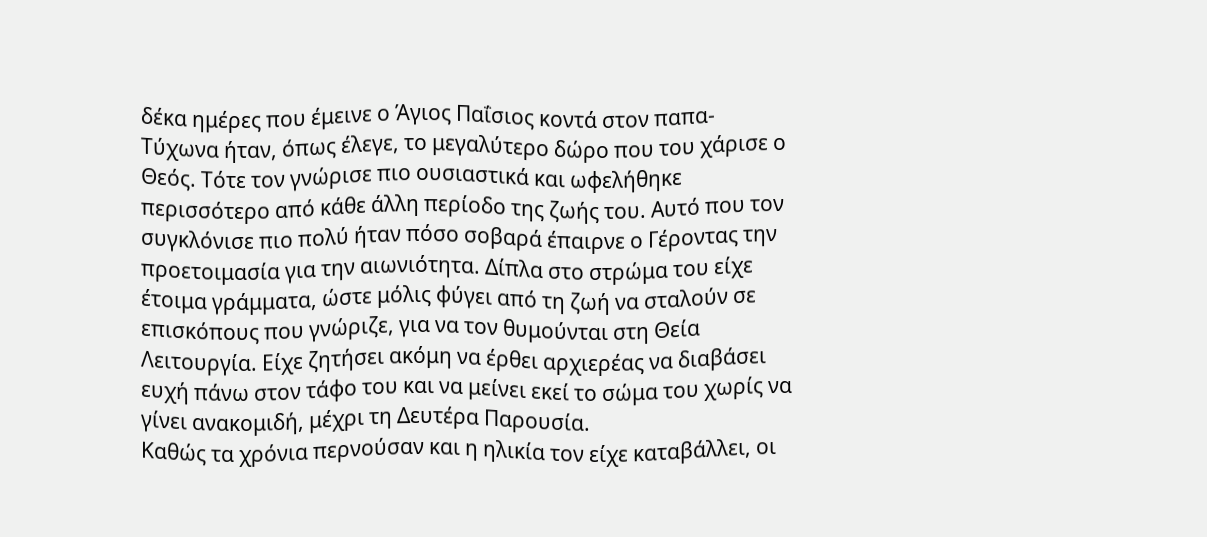δέκα ημέρες που έμεινε ο Άγιος Παΐσιος κοντά στον παπα- Τύχωνα ήταν, όπως έλεγε, το μεγαλύτερο δώρο που του χάρισε ο Θεός. Τότε τον γνώρισε πιο ουσιαστικά και ωφελήθηκε περισσότερο από κάθε άλλη περίοδο της ζωής του. Αυτό που τον συγκλόνισε πιο πολύ ήταν πόσο σοβαρά έπαιρνε ο Γέροντας την προετοιμασία για την αιωνιότητα. Δίπλα στο στρώμα του είχε έτοιμα γράμματα, ώστε μόλις φύγει από τη ζωή να σταλούν σε επισκόπους που γνώριζε, για να τον θυμούνται στη Θεία Λειτουργία. Είχε ζητήσει ακόμη να έρθει αρχιερέας να διαβάσει ευχή πάνω στον τάφο του και να μείνει εκεί το σώμα του χωρίς να γίνει ανακομιδή, μέχρι τη Δευτέρα Παρουσία.
Καθώς τα χρόνια περνούσαν και η ηλικία τον είχε καταβάλλει, οι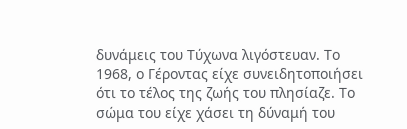δυνάμεις του Τύχωνα λιγόστευαν. Το 1968, ο Γέροντας είχε συνειδητοποιήσει ότι το τέλος της ζωής του πλησίαζε. Το σώμα του είχε χάσει τη δύναμή του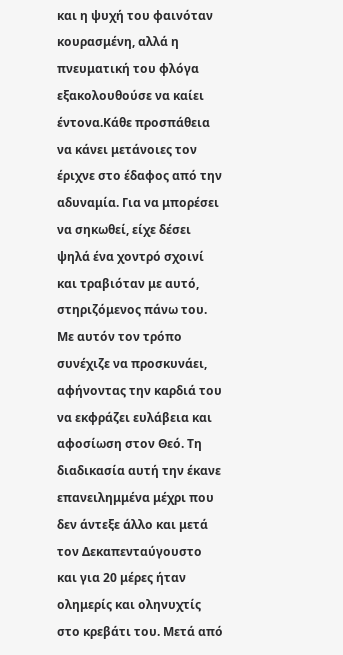και η ψυχή του φαινόταν κουρασμένη, αλλά η πνευματική του φλόγα εξακολουθούσε να καίει έντονα.Κάθε προσπάθεια να κάνει μετάνοιες τον έριχνε στο έδαφος από την αδυναμία. Για να μπορέσει να σηκωθεί, είχε δέσει ψηλά ένα χοντρό σχοινί και τραβιόταν με αυτό, στηριζόμενος πάνω του. Με αυτόν τον τρόπο συνέχιζε να προσκυνάει, αφήνοντας την καρδιά του να εκφράζει ευλάβεια και αφοσίωση στον Θεό. Τη διαδικασία αυτή την έκανε επανειλημμένα μέχρι που δεν άντεξε άλλο και μετά τον Δεκαπενταύγουστο και για 20 μέρες ήταν ολημερίς και οληνυχτίς στο κρεβάτι του. Μετά από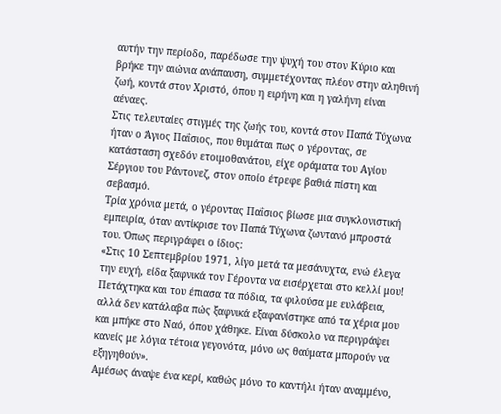αυτήν την περίοδο, παρέδωσε την ψυχή του στον Κύριο και βρήκε την αιώνια ανάπαυση, συμμετέχοντας πλέον στην αληθινή ζωή, κοντά στον Χριστό, όπου η ειρήνη και η γαλήνη είναι αέναες.
Στις τελευταίες στιγμές της ζωής του, κοντά στον Παπά Τύχωνα ήταν ο Άγιος Παΐσιος, που θυμάται πως ο γέροντας, σε κατάσταση σχεδόν ετοιμοθανάτου, είχε οράματα του Αγίου Σέργιου του Ράντονεζ, στον οποίο έτρεφε βαθιά πίστη και σεβασμό.
Τρία χρόνια μετά, ο γέροντας Παΐσιος βίωσε μια συγκλονιστική εμπειρία, όταν αντίκρισε τον Παπά Τύχωνα ζωντανό μπροστά του. Όπως περιγράφει ο ίδιος:
«Στις 10 Σεπτεμβρίου 1971, λίγο μετά τα μεσάνυχτα, ενώ έλεγα την ευχή, είδα ξαφνικά τον Γέροντα να εισέρχεται στο κελλί μου! Πετάχτηκα και του έπιασα τα πόδια, τα φιλούσα με ευλάβεια, αλλά δεν κατάλαβα πώς ξαφνικά εξαφανίστηκε από τα χέρια μου και μπήκε στο Ναό, όπου χάθηκε. Είναι δύσκολο να περιγράψει κανείς με λόγια τέτοια γεγονότα, μόνο ως θαύματα μπορούν να εξηγηθούν».
Αμέσως άναψε ένα κερί, καθώς μόνο το καντήλι ήταν αναμμένο,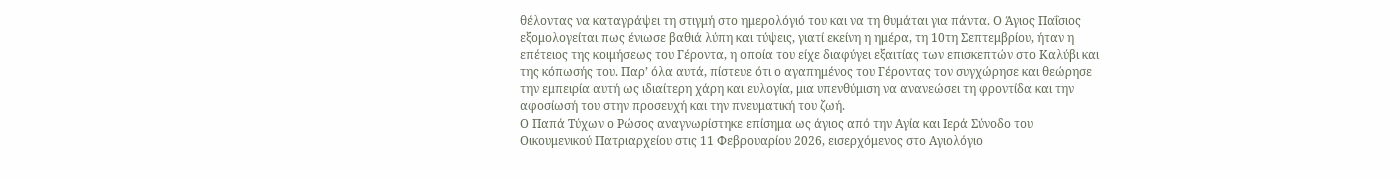θέλοντας να καταγράψει τη στιγμή στο ημερολόγιό του και να τη θυμάται για πάντα. Ο Άγιος Παΐσιος εξομολογείται πως ένιωσε βαθιά λύπη και τύψεις, γιατί εκείνη η ημέρα, τη 10τη Σεπτεμβρίου, ήταν η επέτειος της κοιμήσεως του Γέροντα, η οποία του είχε διαφύγει εξαιτίας των επισκεπτών στο Καλύβι και της κόπωσής του. Παρ’ όλα αυτά, πίστευε ότι ο αγαπημένος του Γέροντας τον συγχώρησε και θεώρησε την εμπειρία αυτή ως ιδιαίτερη χάρη και ευλογία, μια υπενθύμιση να ανανεώσει τη φροντίδα και την αφοσίωσή του στην προσευχή και την πνευματική του ζωή.
Ο Παπά Τύχων ο Ρώσος αναγνωρίστηκε επίσημα ως άγιος από την Αγία και Ιερά Σύνοδο του Οικουμενικού Πατριαρχείου στις 11 Φεβρουαρίου 2026, εισερχόμενος στο Αγιολόγιο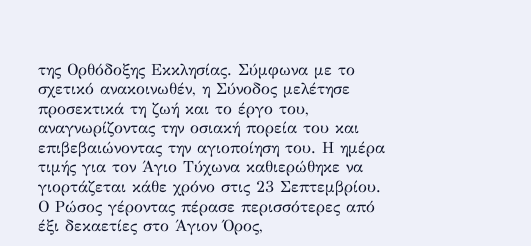της Ορθόδοξης Εκκλησίας. Σύμφωνα με το σχετικό ανακοινωθέν, η Σύνοδος μελέτησε προσεκτικά τη ζωή και το έργο του, αναγνωρίζοντας την οσιακή πορεία του και επιβεβαιώνοντας την αγιοποίηση του. Η ημέρα τιμής για τον Άγιο Τύχωνα καθιερώθηκε να γιορτάζεται κάθε χρόνο στις 23 Σεπτεμβρίου.
Ο Ρώσος γέροντας πέρασε περισσότερες από έξι δεκαετίες στο Άγιον Όρος,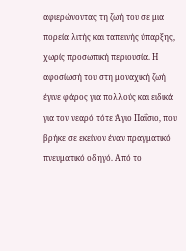αφιερώνοντας τη ζωή του σε μια πορεία λιτής και ταπεινής ύπαρξης, χωρίς προσωπική περιουσία. Η αφοσίωσή του στη μοναχική ζωή έγινε φάρος για πολλούς και ειδικά για τον νεαρό τότε Άγιο Παΐσιο, που βρήκε σε εκείνον έναν πραγματικό πνευματικό οδηγό. Από το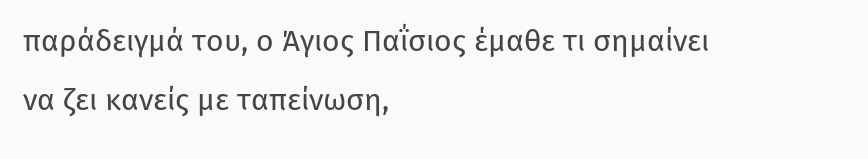παράδειγμά του, ο Άγιος Παΐσιος έμαθε τι σημαίνει να ζει κανείς με ταπείνωση,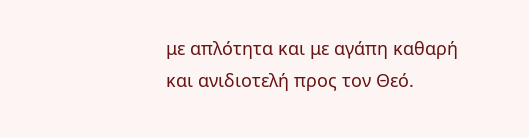με απλότητα και με αγάπη καθαρή και ανιδιοτελή προς τον Θεό.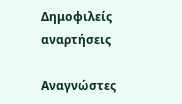Δημοφιλείς αναρτήσεις

Αναγνώστες